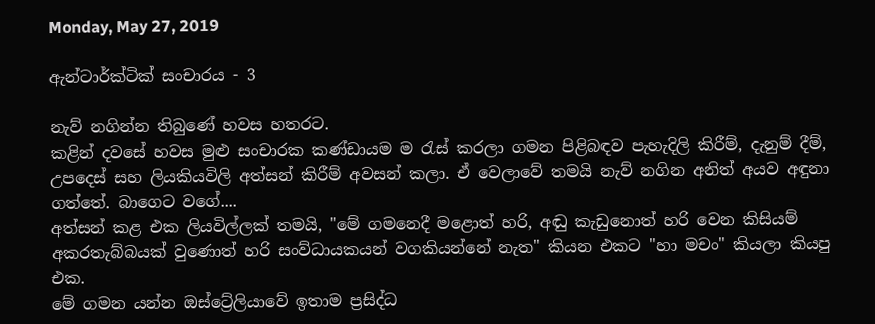Monday, May 27, 2019

ඇන්ටාර්ක්ටික් සංචාරය - 3

නැව් නගින්න තිබුණේ හවස හතරට.
කළින් දවසේ හවස මුළු සංචාරක කණ්ඩායම ම රැස් කරලා ගමන පිළිබඳව පැහැදිලි කිරීම්, දැනුම් දීම්, උපදෙස් සහ ලියකියවිලි අත්සන් කිරීම් අවසන් කලා. ඒ වෙලාවේ තමයි නැව් නගින අනිත් අයව අඳුනා ගත්තේ. බාගෙට වගේ....
අත්සන් කළ එක ලියවිල්ලක් තමයි, "මේ ගමනෙදී මළොත් හරි, අඬු කැඩුනොත් හරි වෙන කිසියම් අකරතැබ්බයක් වුණොත් හරි සංව්ධායකයන් වගකියන්නේ නැත" කියන එකට "හා මචං" කියලා කියපු එක.
මේ ගමන යන්න ඔස්ට්‍රේලියාවේ ඉතාම ප්‍රසිද්ධ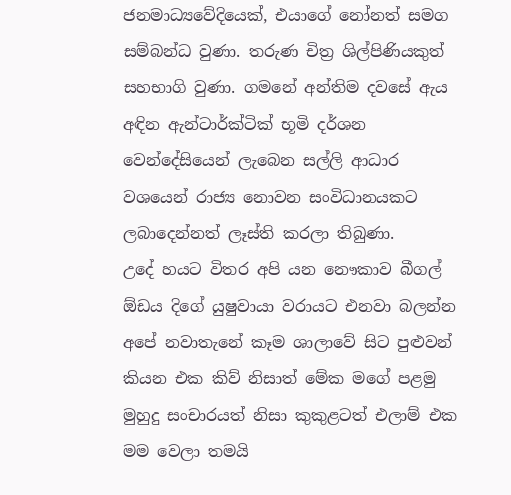ජනමාධ්‍යවේදියෙක්, එයාගේ නෝනත් සමග සම්බන්ධ වුණා. තරුණ චිත්‍ර ශිල්පිණියකුත් සහභාගි වුණා. ගමනේ අන්තිම දවසේ ඇය අඳින ඇන්ටාර්ක්ටික් භූමි දර්ශන වෙන්දේසියෙන් ලැබෙන සල්ලි ආධාර වශයෙන් රාජ්‍ය නොවන සංවිධානයකට ලබාදෙන්නත් ලෑස්ති කරලා තිබුණා.
උදේ හයට විතර අපි යන නෞකාව බීගල් ඕඩය දිගේ යුෂුවායා වරායට එනවා බලන්න අපේ නවාතැනේ කෑම ශාලාවේ සිට පුළුවන් කියන එක කිව් නිසාත් මේක මගේ පළමු මුහුදු සංචාරයත් නිසා කුකුළටත් එලාම් එක මම වෙලා තමයි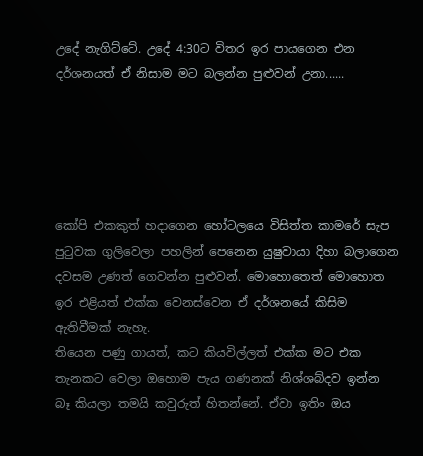උදේ නැගිට්ටේ. උදේ 4:30ට විතර ඉර පායගෙන එන දර්ශනයත් ඒ නිසාම මට බලන්න පුළුවන් උනා......





කෝපි එකකුත් හදාගෙන හෝටලයෙ විසිත්ත කාමරේ සැප පුටුවක ගුලිවෙලා පහලින් පෙනෙන යුෂුවායා දිහා බලාගෙන දවසම උණත් ගෙවන්න පුළුවන්. මොහොතෙත් මොහොත ඉර එළියත් එක්ක වෙනස්වෙන ඒ දර්ශනයේ කිසිම ඇතිවීමක් නැහැ.
තියෙන පණු ගායත්, කට කියවිල්ලත් එක්ක මට එක තැනකට වෙලා ඔහොම පැය ගණනක් නිශ්ශබ්දව ඉන්න බෑ කියලා තමයි කවුරුත් හිතන්නේ. ඒවා ඉතිං ඔය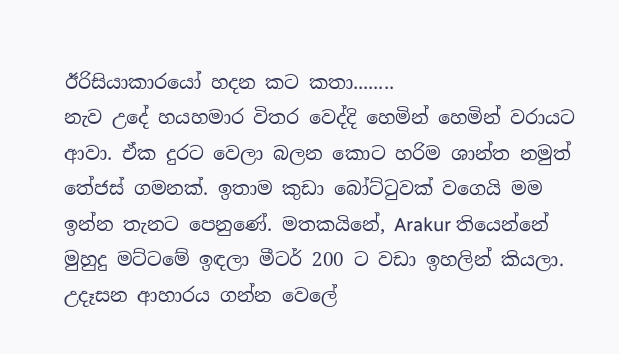ඊරිසියාකාරයෝ හදන කට කතා........
නැව උදේ හයහමාර විතර වෙද්දි හෙමින් හෙමින් වරායට ආවා. ඒක දුරට වෙලා බලන කොට හරිම ශාන්ත නමුත් තේජස් ගමනක්. ඉතාම කුඩා බෝට්ටුවක් වගෙයි මම ඉන්න තැනට පෙනුණේ. මතකයිනේ, Arakur තියෙන්නේ මුහුදු මට්ටමේ ඉඳලා මීටර් 200 ට වඩා ඉහලින් කියලා.
උදෑසන ආහාරය ගන්න වෙලේ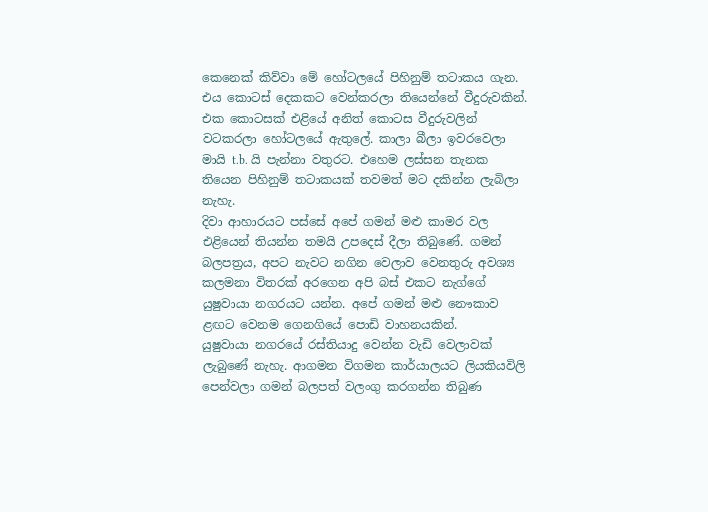කෙනෙක් කිව්වා මේ හෝටලයේ පිහිනුම් තටාකය ගැන. එය කොටස් දෙකකට වෙන්කරලා තියෙන්නේ වීදුරුවකින්. එක කොටසක් එළියේ අනිත් කොටස වීදුරුවලින් වටකරලා හෝටලයේ ඇතුලේ. කාලා බීලා ඉවරවෙලා මායි t.b. යි පැන්නා වතුරට. එහෙම ලස්සන තැනක තියෙන පිහිනුම් තටාකයක් තවමත් මට දකින්න ලැබිලා නැහැ.
දිවා ආහාරයට පස්සේ අපේ ගමන් මළු කාමර වල එළියෙන් තියන්න තමයි උපදෙස් දීලා තිබුණේ. ගමන් බලපත්‍රය, අපට නැවට නගින වෙලාව වෙනතුරු අවශ්‍ය කලමනා විතරක් අරගෙන අපි බස් එකට නැග්ගේ යුෂුවායා නගරයට යන්න. අපේ ගමන් මළු නෞකාව ළඟට වෙනම ගෙනගියේ පොඩි වාහනයකින්.
යුෂුවායා නගරයේ රස්තියාදු වෙන්න වැඩි වෙලාවක් ලැබුණේ නැහැ. ආගමන විගමන කාර්යාලයට ලියකියවිලි පෙන්වලා ගමන් බලපත් වලංගු කරගන්න තිබුණ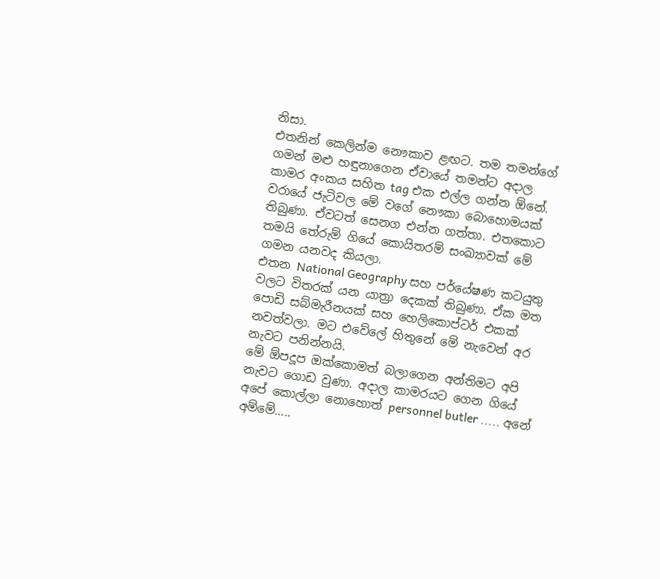නිසා.
එතනින් කෙලින්ම නෞකාව ළඟට. තම තමන්ගේ ගමන් මළු හඳුනාගෙන ඒවායේ තමන්ට අදාල කාමර අංකය සහිත tag එක එල්ල ගන්න ඕනේ.
වරායේ ජැටිවල මේ වගේ නෞකා බොහොමයක් තිබුණා. ඒවටත් සෙනග එන්න ගත්තා. එතකොට තමයි තේරුම් ගියේ කොයිතරම් සංඛ්‍යාවක් මේ ගමන යනවද කියලා.
එතන National Geography සහ පර්යේෂණ කටයුතු වලට විතරක් යන යාත්‍රා දෙකක් තිබුණා. ඒක මත පොඩි සබ්මැරීනයක් සහ හෙලිකොප්ටර් එකක් නවත්වලා. මට එවේලේ හිතුනේ මේ නැවෙන් අර නැවට පනින්නයි.
මේ ඕපදූප ඔක්කොමත් බලාගෙන අන්තිමට අපි නැවට ගොඩ වුණා. අදාල කාමරයට ගෙන ගියේ අපේ කොල්ලා නොහොත් personnel butler ..... අනේ අම්මේ.....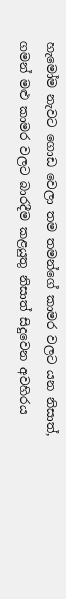හැමෝම නැවට ගොඩ වෙලා තම තමන්ගේ කාමර වලට යන නිසාත්, ගමන් මළු කාමර වලට බාරදීම කළයුතු නිසාත් සිදුවෙන අවහිරය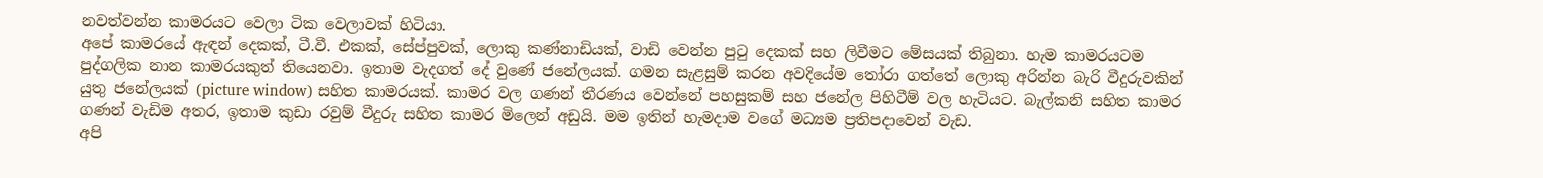නවත්වන්න කාමරයට වෙලා ටික වෙලාවක් හිටියා.
අපේ කාමරයේ ඇඳන් දෙකක්, ටී.වී. එකක්, සේප්පුවක්, ලොකු කණ්නාඩියක්, වාඩි වෙන්න පුටු දෙකක් සහ ලිවීමට මේසයක් තිබුනා. හැම කාමරයටම පුද්ගලික නාන කාමරයකුත් තියෙනවා. ඉතාම වැදගත් දේ වුණේ ජනේලයක්. ගමන සැළසුම් කරන අවදියේම තෝරා ගත්තේ ලොකු අරින්න බැරි වීදුරුවකින් යුතු ජනේලයක් (picture window) සහිත කාමරයක්. කාමර වල ගණන් තීරණය වෙන්නේ පහසුකම් සහ ජනේල පිහිටීම් වල හැටියට. බැල්කනි සහිත කාමර ගණන් වැඩිම අතර, ඉතාම කුඩා රවුම් වීදුරු සහිත කාමර මිලෙන් අඩුයි. මම ඉතින් හැමදාම වගේ මධ්‍යම ප්‍රතිපදාවෙන් වැඩ.
අපි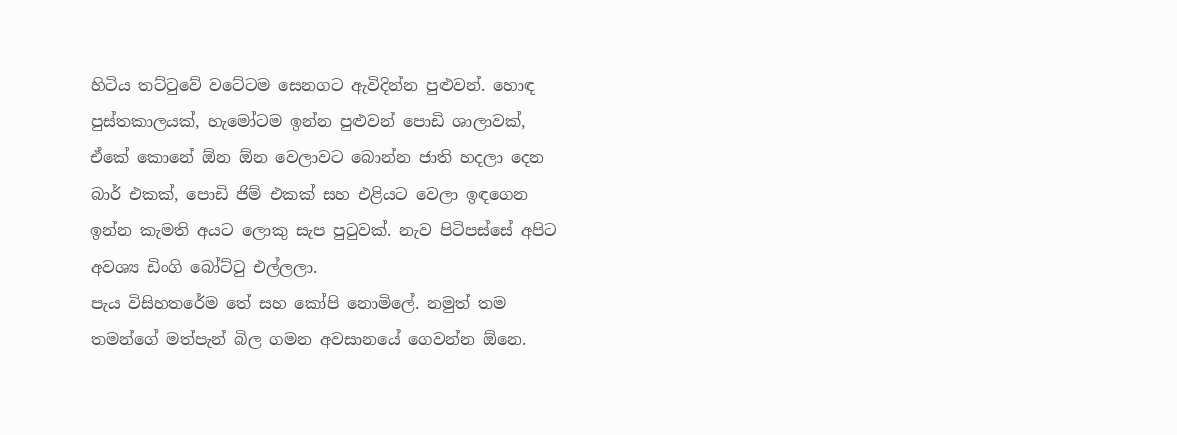හිටිය තට්ටුවේ වටේටම සෙනගට ඇවිදින්න පුළුවන්. හොඳ පුස්තකාලයක්, හැමෝටම ඉන්න පුළුවන් පොඩි ශාලාවක්, ඒකේ කොනේ ඕන ඕන වෙලාවට බොන්න ජාති හදලා දෙන බාර් එකක්, පොඩි ජිම් එකක් සහ එළියට වෙලා ඉඳගෙන ඉන්න කැමති අයට ලොකු සැප පුටුවක්. නැව පිටිපස්සේ අපිට අවශ්‍ය ඩිංගි බෝට්ටු එල්ලලා.
පැය විසිහතරේම තේ සහ කෝපි නොමිලේ. නමුත් තම තමන්ගේ මත්පැන් බිල ගමන අවසානයේ ගෙවන්න ඕනෙ.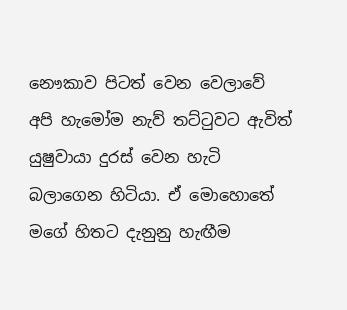නෞකාව පිටත් වෙන වෙලාවේ අපි හැමෝම නැව් තට්ටුවට ඇවිත් යුෂුවායා දුරස් වෙන හැටි බලාගෙන හිටියා. ඒ මොහොතේ මගේ හිතට දැනුනු හැඟීම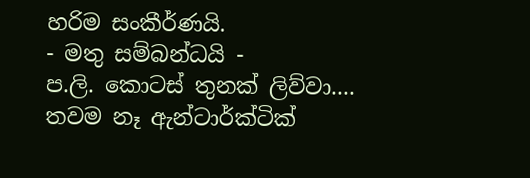හරිම සංකීර්ණයි.
- මතු සම්බන්ධයි -
ප.ලි. කොටස් තුනක් ලිව්වා.... තවම නෑ ඇන්ටාර්ක්ටික්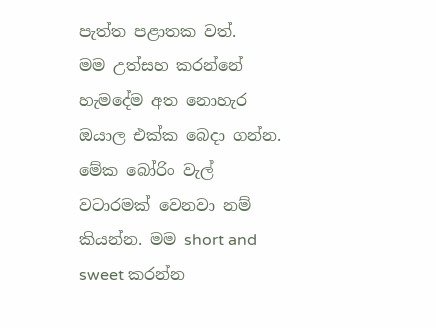පැත්ත පළාතක වත්.
මම උත්සහ කරන්නේ හැමදේම අත නොහැර ඔයාල එක්ක බෙදා ගන්න. මේක බෝරිං වැල් වටාරමක් වෙනවා නම් කියන්න. මම short and sweet කරන්න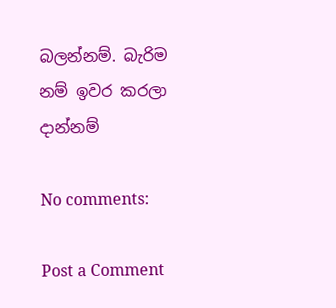බලන්නම්. බැරිම නම් ඉවර කරලා දාන්නම්

No comments:

Post a Comment